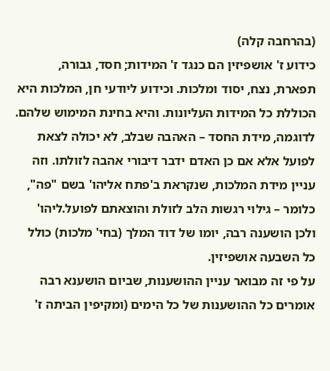(בהרחבה קלה)
כידוע ז' אושפיזין הם כנגד ז' המידות; חסד, גבורה, תפארת, נצח, יסוד ומלכות. וכידוע ליודעי חן, המלכות היא הכוללת כל המידות העליונות. והיא בחינת המימוש שלהם. לדוגמה, מידת החסד – האהבה שבלב, לא יכולה לצאת לפועל אלא אם כן האדם ידבר דיבורי אהבה לזולתו. וזה עניין מידת המלכות, שנקראת ב'פתח אליהו' בשם "פה", כלומר – גילוי רגשות הלב לזולת והוצאתם לפועל.ליהו'
ולכן הושענה רבה, יומו של דוד המלך (בחי' מלכות) כולל כל השבעה אושפיזין.
על פי זה מבואר עניין ההושענות, שביום הושענא רבה אומרים כל ההושענות של כל הימים (ומקיפין הביתה ז'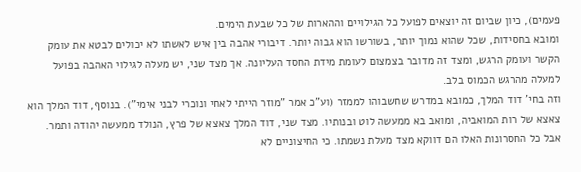פעמים), כיון שביום זה יוצאים לפועל כל הגילויים וההארות של כל שבעת הימים.
ומובא בחסידות, שכל שהוא נמוך יותר, בשורשו הוא גבוה יותר. דיבורי אהבה בין איש לאשתו לא יכולים לבטא את עומק הקשר ועומק הרגש, ומצד זה מדובר בצמצום לעומת מידת החסד העליונה. אך מצד שני, יש מעלה לגילוי האהבה בפועל למעלה מהרגש הכמוס בלב.
וזה בחי' דוד המלך, כמובא במדרש שחשבוהו לממזר (וע"כ אמר "מוזר הייתי לאחי ונוכרי לבני אימי"). בנוסף, דוד המלך הוא צאצא של רות המואביה, ומואב בא ממעשה לוט ובנותיו. מצד שני, דוד המלך צאצא של פרץ, הנולד ממעשה יהודה ותמר. אבל כל החסרונות האלו הם דווקא מצד מעלת נשמתו. כי החיצוניים לא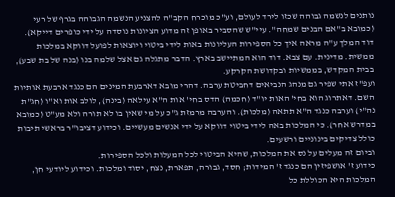נותנים לנשמה גבוהה שכזו לירד לעולם, וע"כ מוכרח הקב"ה להצניע הנשמה הגבוהה בגרף של רעי (כמובא ב"אם הבנים שמחה". עיי"ש שהסביר באופן זה מדוע הציונות נוסדה על ידי כופרים דייקא).
דוד המלך ע"ה מראה איך כל הספירות העליונות באות לידי ביטוי ויוצאות לפועל דווקא במלכות ממשית. מדינית. עם צבא. דוד הוא המתיישב בארץ. הדבר מתגלה גם אצל שלמה בנו (בנה של בת שבע), בבית המקדש, בממשיות ובקדושת הקרקע.
ועפ"ז אתי שפיר גם מנהג הנביאים דחביטת ערבה. דהרי מובא דארבעת המינים הם כנגד ארבעת אותיות השם. דאתרוג הוא בחי' האות יו"ד (חכמה) הדס בחי' אות ה"א עילאה (בינה), לולב אות וא"ו (חג"ת נה"י) וערבה כנגד ה"א תתאה (מלכות). והערבה מרמזת ג"כ על מי שאין בו לא תורה ולא מע"ט (כמובא במדרש אחר). כי המלכות באה לידי ביטוי דווקא על ידי אנשים מעשיים. וכידוע דציבו"ר בראשי תיבות כולל צדיקים בינוניים ורשעים.
וביום זה מעלים על נס את המלכות, שהיא הביטוי לכל המעלות ולכל הספירות.
כידוע ז' אושפיזין הם כנגד ז' המידות; חסד, גבורה, תפארת, נצח, יסוד ומלכות. וכידוע ליודעי חן, המלכות היא הכוללת כל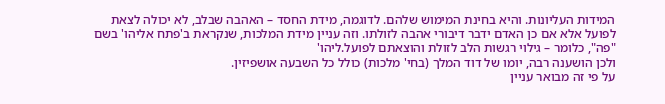המידות העליונות. והיא בחינת המימוש שלהם. לדוגמה, מידת החסד – האהבה שבלב, לא יכולה לצאת לפועל אלא אם כן האדם ידבר דיבורי אהבה לזולתו. וזה עניין מידת המלכות, שנקראת ב'פתח אליהו' בשם "פה", כלומר – גילוי רגשות הלב לזולת והוצאתם לפועל.ליהו'
ולכן הושענה רבה, יומו של דוד המלך (בחי' מלכות) כולל כל השבעה אושפיזין.
על פי זה מבואר עניין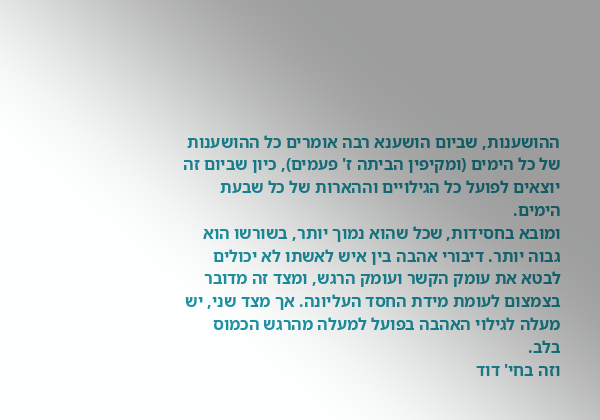ההושענות, שביום הושענא רבה אומרים כל ההושענות של כל הימים (ומקיפין הביתה ז' פעמים), כיון שביום זה יוצאים לפועל כל הגילויים וההארות של כל שבעת הימים.
ומובא בחסידות, שכל שהוא נמוך יותר, בשורשו הוא גבוה יותר. דיבורי אהבה בין איש לאשתו לא יכולים לבטא את עומק הקשר ועומק הרגש, ומצד זה מדובר בצמצום לעומת מידת החסד העליונה. אך מצד שני, יש מעלה לגילוי האהבה בפועל למעלה מהרגש הכמוס בלב.
וזה בחי' דוד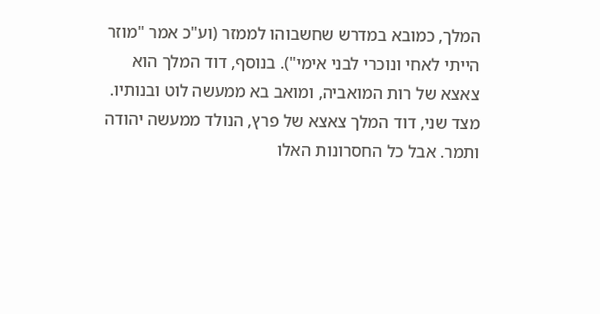המלך, כמובא במדרש שחשבוהו לממזר (וע"כ אמר "מוזר הייתי לאחי ונוכרי לבני אימי"). בנוסף, דוד המלך הוא צאצא של רות המואביה, ומואב בא ממעשה לוט ובנותיו. מצד שני, דוד המלך צאצא של פרץ, הנולד ממעשה יהודה ותמר. אבל כל החסרונות האלו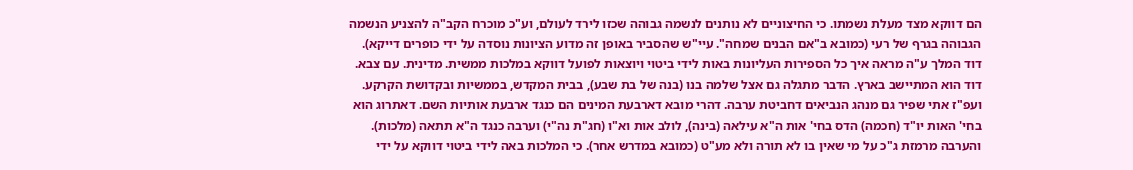הם דווקא מצד מעלת נשמתו. כי החיצוניים לא נותנים לנשמה גבוהה שכזו לירד לעולם, וע"כ מוכרח הקב"ה להצניע הנשמה הגבוהה בגרף של רעי (כמובא ב"אם הבנים שמחה". עיי"ש שהסביר באופן זה מדוע הציונות נוסדה על ידי כופרים דייקא).
דוד המלך ע"ה מראה איך כל הספירות העליונות באות לידי ביטוי ויוצאות לפועל דווקא במלכות ממשית. מדינית. עם צבא. דוד הוא המתיישב בארץ. הדבר מתגלה גם אצל שלמה בנו (בנה של בת שבע), בבית המקדש, בממשיות ובקדושת הקרקע.
ועפ"ז אתי שפיר גם מנהג הנביאים דחביטת ערבה. דהרי מובא דארבעת המינים הם כנגד ארבעת אותיות השם. דאתרוג הוא בחי' האות יו"ד (חכמה) הדס בחי' אות ה"א עילאה (בינה), לולב אות וא"ו (חג"ת נה"י) וערבה כנגד ה"א תתאה (מלכות). והערבה מרמזת ג"כ על מי שאין בו לא תורה ולא מע"ט (כמובא במדרש אחר). כי המלכות באה לידי ביטוי דווקא על ידי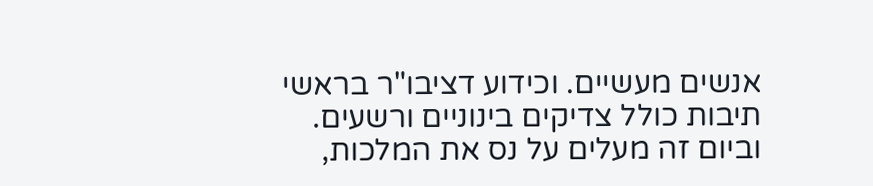אנשים מעשיים. וכידוע דציבו"ר בראשי תיבות כולל צדיקים בינוניים ורשעים.
וביום זה מעלים על נס את המלכות,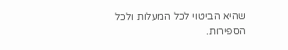שהיא הביטוי לכל המעלות ולכל הספירות.